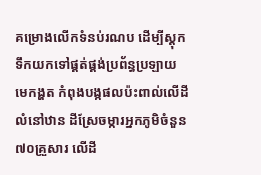គម្រោងលើកទំនប់រណប ដើម្បីស្តុកទឹកយកទៅផ្គត់ផ្គង់ប្រព័ន្ធប្រឡាយមេកង្ហត កំពុងបង្កផលប៉ះពាល់លើដីលំនៅឋាន ដីស្រែចម្ការអ្នកភូមិចំនួន ៧០គ្រួសារ លើដី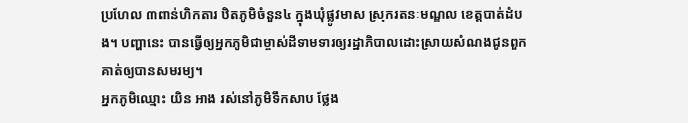ប្រហែល ៣ពាន់ហិកតារ ឋិតភូមិចំនួន៤ ក្នុងឃុំផ្លូវមាស ស្រុករតនៈមណ្ឌល ខេត្តបាត់ដំបង។ បញ្ហានេះ បានធ្វើឲ្យអ្នកភូមិជាម្ចាស់ដីទាមទារឲ្យរដ្ឋាភិបាលដោះស្រាយសំណងជូនពួកគាត់ឲ្យបានសមរម្យ។
អ្នកភូមិឈ្មោះ យិន អាង រស់នៅភូមិទឹកសាប ថ្លែង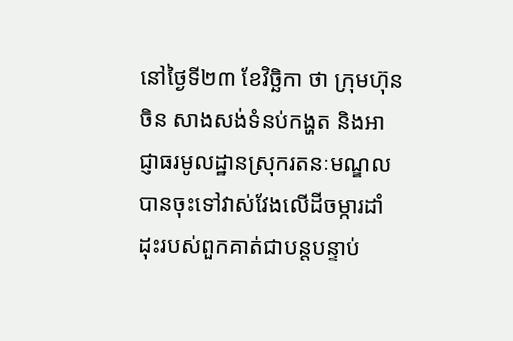នៅថ្ងៃទី២៣ ខែវិច្ឆិកា ថា ក្រុមហ៊ុនចិន សាងសង់ទំនប់កង្ហត និងអាជ្ញាធរមូលដ្ឋានស្រុករតនៈមណ្ឌល បានចុះទៅវាស់វែងលើដីចម្ការដាំដុះរបស់ពួកគាត់ជាបន្តបន្ទាប់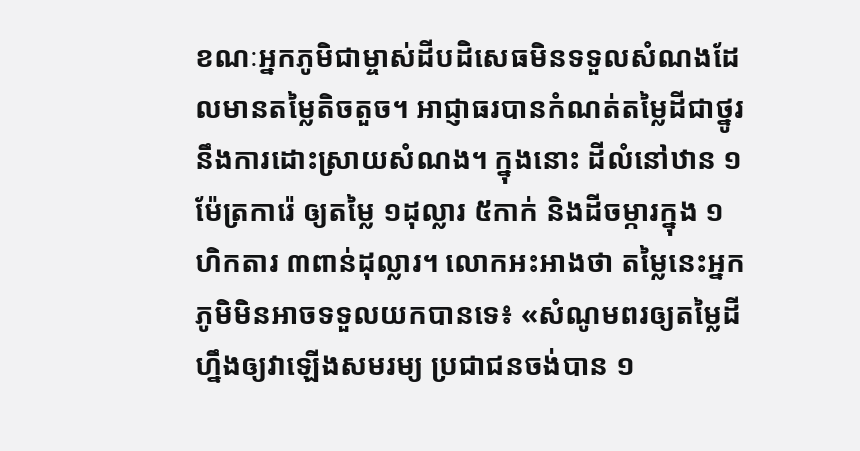ខណៈអ្នកភូមិជាម្ចាស់ដីបដិសេធមិនទទួលសំណងដែលមានតម្លៃតិចតួច។ អាជ្ញាធរបានកំណត់តម្លៃដីជាថ្នូរនឹងការដោះស្រាយសំណង។ ក្នុងនោះ ដីលំនៅឋាន ១ម៉ែត្រការ៉េ ឲ្យតម្លៃ ១ដុល្លារ ៥កាក់ និងដីចម្ការក្នុង ១ហិកតារ ៣ពាន់ដុល្លារ។ លោកអះអាងថា តម្លៃនេះអ្នកភូមិមិនអាចទទួលយកបានទេ៖ «សំណូមពរឲ្យតម្លៃដីហ្នឹងឲ្យវាឡើងសមរម្យ ប្រជាជនចង់បាន ១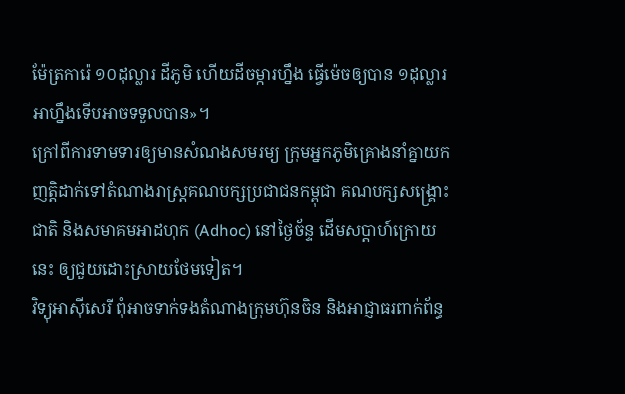ម៉ែត្រការ៉េ ១០ដុល្លារ ដីភូមិ ហើយដីចម្ការហ្នឹង ធ្វើម៉េចឲ្យបាន ១ដុល្លារ អាហ្នឹងទើបអាចទទួលបាន»។
ក្រៅពីការទាមទារឲ្យមានសំណងសមរម្យ ក្រុមអ្នកភូមិគ្រោងនាំគ្នាយកញត្តិដាក់ទៅតំណាងរាស្ត្រគណបក្សប្រជាជនកម្ពុជា គណបក្សសង្គ្រោះជាតិ និងសមាគមអាដហុក (Adhoc) នៅថ្ងៃច័ន្ទ ដើមសប្ដាហ៍ក្រោយនេះ ឲ្យជួយដោះស្រាយថែមទៀត។
វិទ្យុអាស៊ីសេរី ពុំអាចទាក់ទងតំណាងក្រុមហ៊ុនចិន និងអាជ្ញាធរពាក់ព័ន្ធ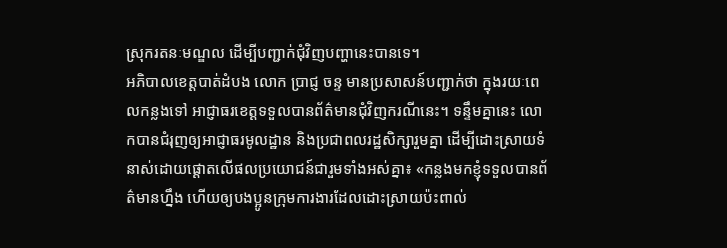ស្រុករតនៈមណ្ឌល ដើម្បីបញ្ជាក់ជុំវិញបញ្ហានេះបានទេ។
អភិបាលខេត្តបាត់ដំបង លោក ប្រាជ្ញ ចន្ទ មានប្រសាសន៍បញ្ជាក់ថា ក្នុងរយៈពេលកន្លងទៅ អាជ្ញាធរខេត្តទទួលបានព័ត៌មានជុំវិញករណីនេះ។ ទន្ទឹមគ្នានេះ លោកបានជំរុញឲ្យអាជ្ញាធរមូលដ្ឋាន និងប្រជាពលរដ្ឋសិក្សារួមគ្នា ដើម្បីដោះស្រាយទំនាស់ដោយផ្ដោតលើផលប្រយោជន៍ជារួមទាំងអស់គ្នា៖ «កន្លងមកខ្ញុំទទួលបានព័ត៌មានហ្នឹង ហើយឲ្យបងប្អូនក្រុមការងារដែលដោះស្រាយប៉ះពាល់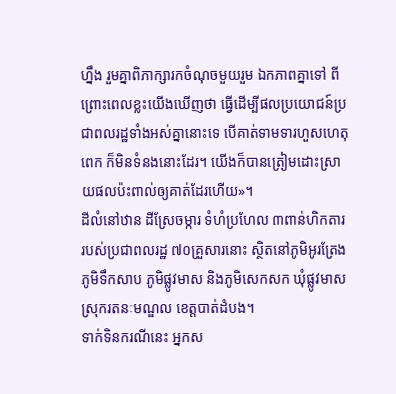ហ្នឹង រួមគ្នាពិភាក្សារកចំណុចមួយរួម ឯកភាពគ្នាទៅ ពីព្រោះពេលខ្លះយើងឃើញថា ធ្វើដើម្បីផលប្រយោជន៍ប្រជាពលរដ្ឋទាំងអស់គ្នានោះទេ បើគាត់ទាមទារហួសហេតុពេក ក៏មិនទំនងនោះដែរ។ យើងក៏បានត្រៀមដោះស្រាយផលប៉ះពាល់ឲ្យគាត់ដែរហើយ»។
ដីលំនៅឋាន ដីស្រែចម្ការ ទំហំប្រហែល ៣ពាន់ហិកតារ របស់ប្រជាពលរដ្ឋ ៧០គ្រួសារនោះ ស្ថិតនៅភូមិអូរត្រែង ភូមិទឹកសាប ភូមិផ្លូវមាស និងភូមិសេកសក ឃុំផ្លូវមាស ស្រុករតនៈមណ្ឌល ខេត្តបាត់ដំបង។
ទាក់ទិនករណីនេះ អ្នកស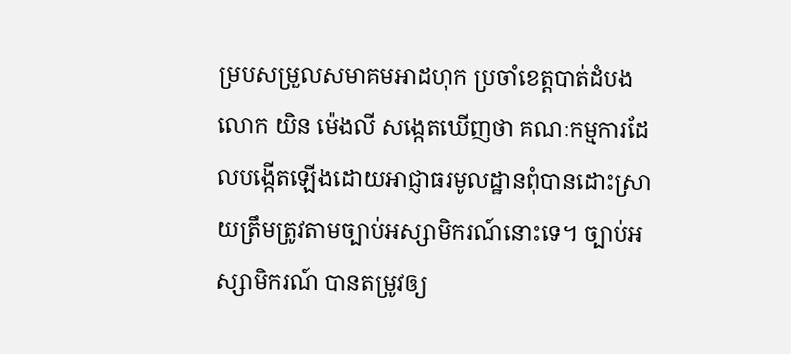ម្របសម្រួលសមាគមអាដហុក ប្រចាំខេត្តបាត់ដំបង លោក យិន ម៉េងលី សង្កេតឃើញថា គណៈកម្មការដែលបង្កើតឡើងដោយអាជ្ញាធរមូលដ្ឋានពុំបានដោះស្រាយត្រឹមត្រូវតាមច្បាប់អស្សាមិករណ៍នោះទេ។ ច្បាប់អស្សាមិករណ៍ បានតម្រូវឲ្យ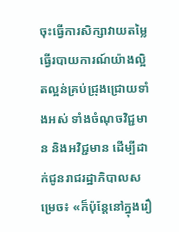ចុះធ្វើការសិក្សាវាយតម្លៃធ្វើរបាយការណ៍យ៉ាងល្អិតល្អន់គ្រប់ជ្រុងជ្រោយទាំងអស់ ទាំងចំណុចវិជ្ជមាន និងអវិជ្ជមាន ដើម្បីដាក់ជូនរាជរដ្ឋាភិបាលសម្រេច៖ «ក៏ប៉ុន្តែនៅក្នុងរឿ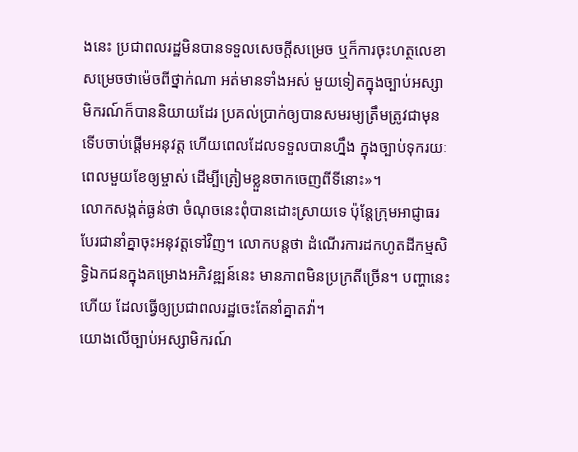ងនេះ ប្រជាពលរដ្ឋមិនបានទទួលសេចក្តីសម្រេច ឬក៏ការចុះហត្ថលេខាសម្រេចថាម៉េចពីថ្នាក់ណា អត់មានទាំងអស់ មួយទៀតក្នុងច្បាប់អស្សាមិករណ៍ក៏បាននិយាយដែរ ប្រគល់ប្រាក់ឲ្យបានសមរម្យត្រឹមត្រូវជាមុន ទើបចាប់ផ្ដើមអនុវត្ត ហើយពេលដែលទទួលបានហ្នឹង ក្នុងច្បាប់ទុករយៈពេលមួយខែឲ្យម្ចាស់ ដើម្បីត្រៀមខ្លួនចាកចេញពីទីនោះ»។
លោកសង្កត់ធ្ងន់ថា ចំណុចនេះពុំបានដោះស្រាយទេ ប៉ុន្តែក្រុមអាជ្ញាធរបែរជានាំគ្នាចុះអនុវត្តទៅវិញ។ លោកបន្តថា ដំណើរការដកហូតដីកម្មសិទ្ធិឯកជនក្នុងគម្រោងអភិវឌ្ឍន៍នេះ មានភាពមិនប្រក្រតីច្រើន។ បញ្ហានេះហើយ ដែលធ្វើឲ្យប្រជាពលរដ្ឋចេះតែនាំគ្នាតវ៉ា។
យោងលើច្បាប់អស្សាមិករណ៍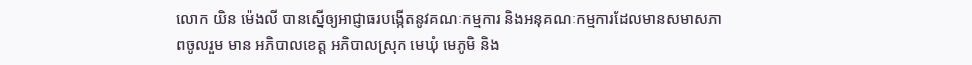លោក យិន ម៉េងលី បានស្នើឲ្យអាជ្ញាធរបង្កើតនូវគណៈកម្មការ និងអនុគណៈកម្មការដែលមានសមាសភាពចូលរួម មាន អភិបាលខេត្ត អភិបាលស្រុក មេឃុំ មេភូមិ និង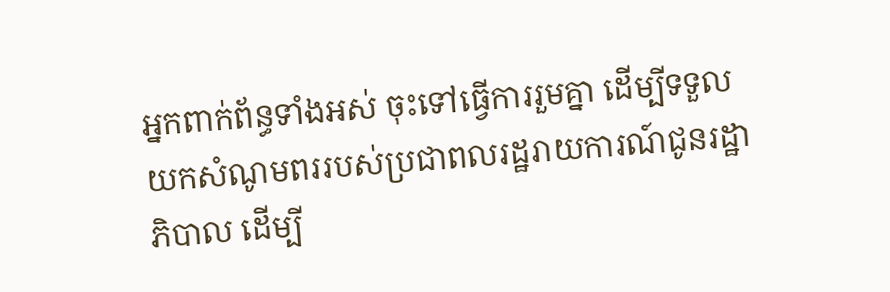អ្នកពាក់ព័ន្ធទាំងអស់ ចុះទៅធ្វើការរួមគ្នា ដើម្បីទទួលយកសំណូមពររបស់ប្រជាពលរដ្ឋរាយការណ៍ជូនរដ្ឋាភិបាល ដើម្បី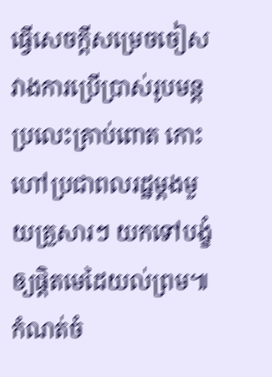ធ្វើសេចក្ដីសម្រេចចៀសវាងការប្រើប្រាស់រូបមន្តប្រលេះគ្រាប់ពោត កោះហៅប្រជាពលរដ្ឋម្ដងមួយគ្រួសារៗ យកទៅបង្ខំឲ្យផ្ដិតមេដៃយល់ព្រម៕
កំណត់ចំ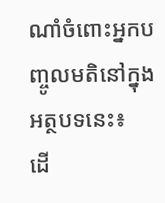ណាំចំពោះអ្នកបញ្ចូលមតិនៅក្នុងអត្ថបទនេះ៖
ដើ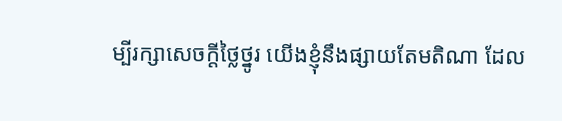ម្បីរក្សាសេចក្ដីថ្លៃថ្នូរ យើងខ្ញុំនឹងផ្សាយតែមតិណា ដែល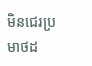មិនជេរប្រមាថដ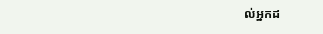ល់អ្នកដ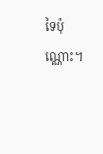ទៃប៉ុណ្ណោះ។